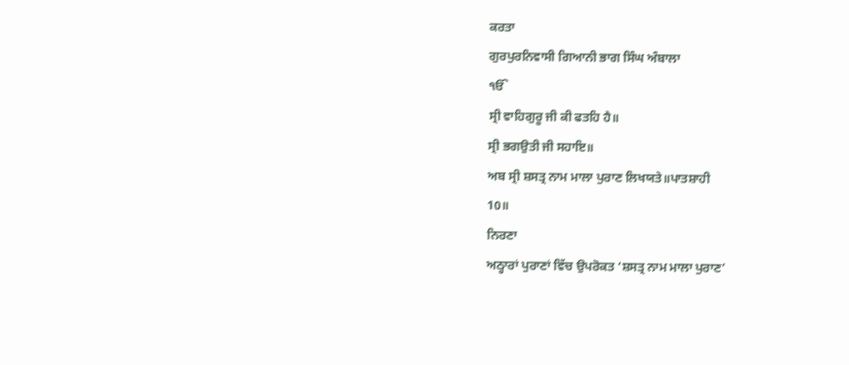ਕਰਤਾ
ਗੁਰਪੁਰਨਿਵਾਸੀ ਗਿਆਨੀ ਭਾਗ ਸਿੰਘ ਅੰਬਾਲਾ
ੴ
ਸ੍ਰੀ ਵਾਹਿਗੁਰੂ ਜੀ ਕੀ ਫਤਹਿ ਹੈ॥
ਸ੍ਰੀ ਭਗਉਤੀ ਜੀ ਸਹਾਇ॥
ਅਬ ਸ੍ਰੀ ਸ਼ਸਤ੍ਰ ਨਾਮ ਮਾਲਾ ਪੁਰਾਣ ਲਿਖਯਤੇ॥ਪਾਤਸ਼ਾਹੀ
10॥
ਨਿਰਣਾ
ਅਠ੍ਹਾਰਾਂ ਪੁਰਾਣਾਂ ਵਿੱਚ ਉਪਰੋਕਤ ‘ਸ਼ਸਤ੍ਰ ਨਾਮ ਮਾਲਾ ਪੁਰਾਣ’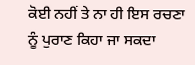ਕੋਈ ਨਹੀਂ ਤੇ ਨਾ ਹੀ ਇਸ ਰਚਣਾ ਨੂੰ ਪੁਰਾਣ ਕਿਹਾ ਜਾ ਸਕਦਾ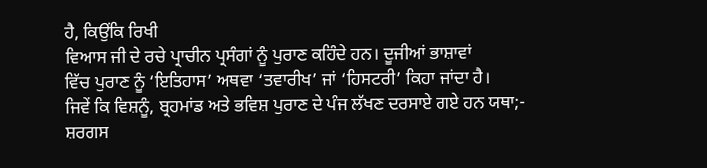ਹੈ, ਕਿਉਂਕਿ ਰਿਖੀ
ਵਿਆਸ ਜੀ ਦੇ ਰਚੇ ਪ੍ਰਾਚੀਨ ਪ੍ਰਸੰਗਾਂ ਨੂੰ ਪੁਰਾਣ ਕਹਿੰਦੇ ਹਨ। ਦੂਜੀਆਂ ਭਾਸ਼ਾਵਾਂ
ਵਿੱਚ ਪੁਰਾਣ ਨੂੰ ‘ਇਤਿਹਾਸ’ ਅਥਵਾ ‘ਤਵਾਰੀਖ’ ਜਾਂ ‘ਹਿਸਟਰੀ’ ਕਿਹਾ ਜਾਂਦਾ ਹੈ।
ਜਿਵੇਂ ਕਿ ਵਿਸ਼ਨੂੰ, ਬ੍ਰਹਮਾਂਡ ਅਤੇ ਭਵਿਸ਼ ਪੁਰਾਣ ਦੇ ਪੰਜ ਲੱਖਣ ਦਰਸਾਏ ਗਏ ਹਨ ਯਥਾ;-
ਸ਼ਰਗਸ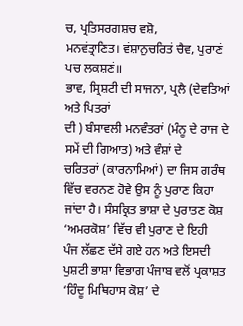ਚ, ਪ੍ਰਤਿਸਰਗਸ਼ਚ ਵਸ਼ੋ,
ਮਨਵਂਤ੍ਰਾਣਿਤ। ਵਂਸ਼ਾਨੁਚਰਿਤਂ ਚੈਵ, ਪੁਰਾਣਂ ਪਚ ਲਕਸ਼ਣਂ॥
ਭਾਵ, ਸ੍ਰਿਸ਼ਟੀ ਦੀ ਸਾਜਨਾ, ਪ੍ਰਲੈ (ਦੇਵਤਿਆਂ ਅਤੇ ਪਿਤਰਾਂ
ਦੀ ) ਬੰਸਾਵਲੀ ਮਨਵੰਤਰਾਂ (ਮੰਨੂ ਦੇ ਰਾਜ ਦੇ ਸਮੇਂ ਦੀ ਗਿਆਤ) ਅਤੇ ਵੰਸ਼ਾਂ ਦੇ
ਚਰਿਤਰਾਂ (ਕਾਰਨਾਮਿਆਂ) ਦਾ ਜਿਸ ਗਰੰਥ ਵਿੱਚ ਵਰਨਣ ਹੋਵੇ ਉਸ ਨੂੰ ਪੁਰਾਣ ਕਿਹਾ
ਜਾਂਦਾ ਹੈ। ਸੰਸਕ੍ਰਿਤ ਭਾਸ਼ਾ ਦੇ ਪੁਰਾਤਣ ਕੋਸ਼ ‘ਅਮਰਕੋਸ਼’ ਵਿੱਚ ਵੀ ਪੁਰਾਣ ਦੇ ਇਹੀ
ਪੰਜ ਲੱਛਣ ਦੱਸੇ ਗਏ ਹਨ ਅਤੇ ਇਸਦੀ ਪੁਸ਼ਟੀ ਭਾਸ਼ਾ ਵਿਭਾਗ ਪੰਜਾਬ ਵਲੋਂ ਪ੍ਰਕਾਸ਼ਤ
‘ਹਿੰਦੂ ਮਿਥਿਹਾਸ ਕੋਸ਼’ ਦੇ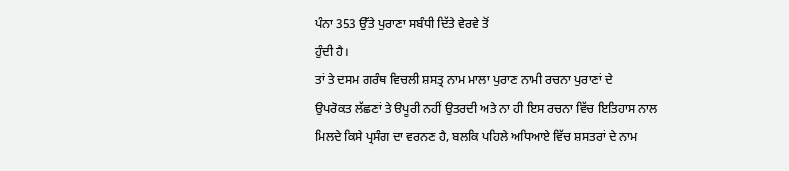ਪੰਨਾ 353 ਉੱਤੇ ਪੁਰਾਣਾ ਸਬੰਧੀ ਦਿੱਤੇ ਵੇਰਵੇ ਤੋਂ
ਹੁੰਦੀ ਹੈ।
ਤਾਂ ਤੇ ਦਸਮ ਗਰੰਥ ਵਿਚਲੀ ਸ਼ਸਤ੍ਰ ਨਾਮ ਮਾਲਾ ਪੁਰਾਣ ਨਾਮੀ ਰਚਨਾ ਪੁਰਾਣਾਂ ਦੇ
ਉਪਰੋਕਤ ਲੱਛਣਾਂ ਤੇ ੳਪੂਰੀ ਨਹੀਂ ਉਤਰਦੀ ਅਤੇ ਨਾ ਹੀ ਇਸ ਰਚਨਾ ਵਿੱਚ ਇਤਿਹਾਸ ਨਾਲ
ਮਿਲਦੇ ਕਿਸੇ ਪ੍ਰਸੰਗ ਦਾ ਵਰਨਣ ਹੈ, ਬਲਕਿ ਪਹਿਲੇ ਅਧਿਆਏ ਵਿੱਚ ਸ਼ਸਤਰਾਂ ਦੇ ਨਾਮ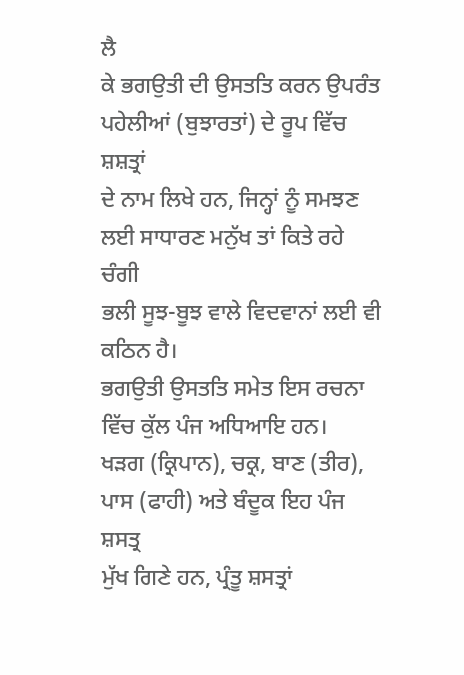ਲੈ
ਕੇ ਭਗਉਤੀ ਦੀ ਉਸਤਤਿ ਕਰਨ ਉਪਰੰਤ ਪਹੇਲੀਆਂ (ਬੁਝਾਰਤਾਂ) ਦੇ ਰੂਪ ਵਿੱਚ ਸ਼ਸ਼ਤ੍ਰਾਂ
ਦੇ ਨਾਮ ਲਿਖੇ ਹਨ, ਜਿਨ੍ਹਾਂ ਨੂੰ ਸਮਝਣ ਲਈ ਸਾਧਾਰਣ ਮਨੁੱਖ ਤਾਂ ਕਿਤੇ ਰਹੇ ਚੰਗੀ
ਭਲੀ ਸੂਝ-ਬੂਝ ਵਾਲੇ ਵਿਦਵਾਨਾਂ ਲਈ ਵੀ ਕਠਿਨ ਹੈ।
ਭਗਉਤੀ ਉਸਤਤਿ ਸਮੇਤ ਇਸ ਰਚਨਾ ਵਿੱਚ ਕੁੱਲ ਪੰਜ ਅਧਿਆਇ ਹਨ।
ਖੜਗ (ਕ੍ਰਿਪਾਨ), ਚਕ੍ਰ, ਬਾਣ (ਤੀਰ), ਪਾਸ (ਫਾਹੀ) ਅਤੇ ਬੰਦੂਕ ਇਹ ਪੰਜ ਸ਼ਸਤ੍ਰ
ਮੁੱਖ ਗਿਣੇ ਹਨ, ਪ੍ਰੰਤੂ ਸ਼ਸਤ੍ਰਾਂ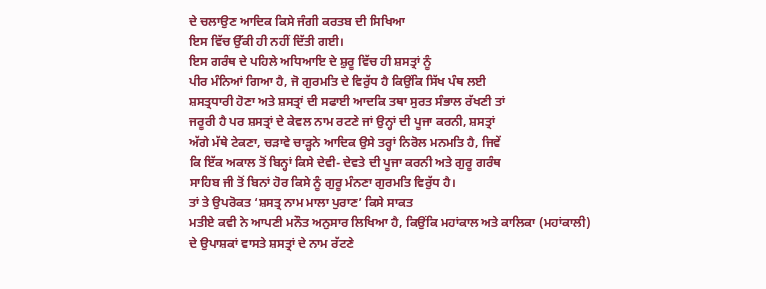ਦੇ ਚਲਾਉਣ ਆਦਿਕ ਕਿਸੇ ਜੰਗੀ ਕਰਤਬ ਦੀ ਸਿਖਿਆ
ਇਸ ਵਿੱਚ ਉੱਕੀ ਹੀ ਨਹੀਂ ਦਿੱਤੀ ਗਈ।
ਇਸ ਗਰੰਥ ਦੇ ਪਹਿਲੇ ਅਧਿਆਇ ਦੇ ਸ਼ੁਰੂ ਵਿੱਚ ਹੀ ਸ਼ਸਤ੍ਰਾਂ ਨੂੰ
ਪੀਰ ਮੰਨਿਆਂ ਗਿਆ ਹੈ, ਜੋ ਗੁਰਮਤਿ ਦੇ ਵਿਰੁੱਧ ਹੈ ਕਿਉਂਕਿ ਸਿੱਖ ਪੰਥ ਲਈ
ਸ਼ਸਤ੍ਰਧਾਰੀ ਹੋਣਾ ਅਤੇ ਸ਼ਸਤ੍ਰਾਂ ਦੀ ਸਫਾਈ ਆਦਕਿ ਤਥਾ ਸੁਰਤ ਸੰਭਾਲ ਰੱਖਣੀ ਤਾਂ
ਜਰੂਰੀ ਹੈ ਪਰ ਸ਼ਸਤ੍ਰਾਂ ਦੇ ਕੇਵਲ ਨਾਮ ਰਟਣੇ ਜਾਂ ਉਨ੍ਹਾਂ ਦੀ ਪੂਜਾ ਕਰਨੀ, ਸ਼ਸਤ੍ਰਾਂ
ਅੱਗੇ ਮੱਥੇ ਟੇਕਣਾ, ਚੜਾਵੇ ਚਾੜ੍ਹਨੇ ਆਦਿਕ ਉਸੇ ਤਰ੍ਹਾਂ ਨਿਰੋਲ ਮਨਮਤਿ ਹੈ, ਜਿਵੇਂ
ਕਿ ਇੱਕ ਅਕਾਲ ਤੋਂ ਬਿਨ੍ਹਾਂ ਕਿਸੇ ਦੇਵੀ- ਦੇਵਤੇ ਦੀ ਪੂਜਾ ਕਰਨੀ ਅਤੇ ਗੁਰੂ ਗਰੰਥ
ਸਾਹਿਬ ਜੀ ਤੋਂ ਬਿਨਾਂ ਹੋਰ ਕਿਸੇ ਨੂੰ ਗੁਰੂ ਮੰਨਣਾ ਗੁਰਮਤਿ ਵਿਰੁੱਧ ਹੈ।
ਤਾਂ ਤੇ ਉਪਰੋਕਤ ‘ਸ਼ਸਤ੍ਰ ਨਾਮ ਮਾਲਾ ਪੁਰਾਣ’ ਕਿਸੇ ਸਾਕਤ
ਮਤੀਏ ਕਵੀ ਨੇ ਆਪਣੀ ਮਨੌਤ ਅਨੁਸਾਰ ਲਿਖਿਆ ਹੈ, ਕਿਉਂਕਿ ਮਹਾਂਕਾਲ ਅਤੇ ਕਾਲਿਕਾ (ਮਹਾਂਕਾਲੀ)
ਦੇ ਉਪਾਸ਼ਕਾਂ ਵਾਸਤੇ ਸ਼ਸਤ੍ਰਾਂ ਦੇ ਨਾਮ ਰੱਟਣੇ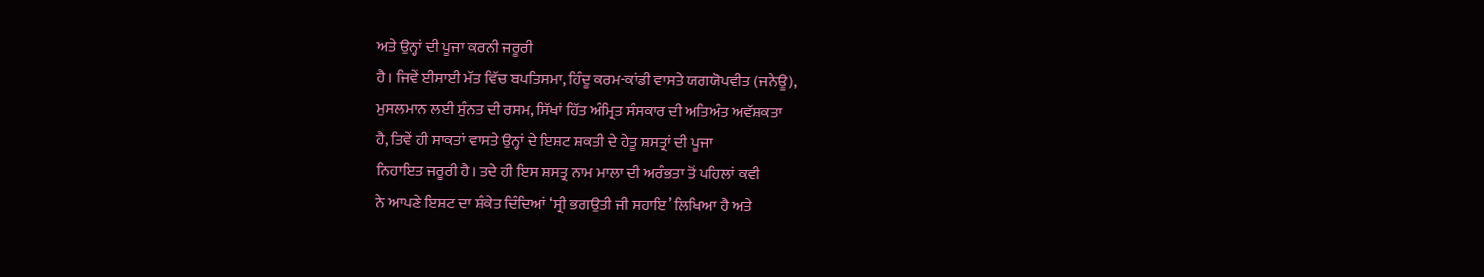ਅਤੇ ਉਨ੍ਹਾਂ ਦੀ ਪੂਜਾ ਕਰਨੀ ਜਰੂਰੀ
ਹੈ। ਜਿਵੇਂ ਈਸਾਈ ਮੱਤ ਵਿੱਚ ਬਪਤਿਸਮਾ, ਹਿੰਦੂ ਕਰਮ-ਕਾਂਡੀ ਵਾਸਤੇ ਯਗਯੋਪਵੀਤ (ਜਨੇਊ),
ਮੁਸਲਮਾਨ ਲਈ ਸੁੰਨਤ ਦੀ ਰਸਮ, ਸਿੱਖਾਂ ਹਿੱਤ ਅੰਮ੍ਰਿਤ ਸੰਸਕਾਰ ਦੀ ਅਤਿਅੰਤ ਅਵੱਸ਼ਕਤਾ
ਹੈ, ਤਿਵੇਂ ਹੀ ਸਾਕਤਾਂ ਵਾਸਤੇ ਉਨ੍ਹਾਂ ਦੇ ਇਸ਼ਟ ਸ਼ਕਤੀ ਦੇ ਹੇਤੂ ਸ਼ਸਤ੍ਰਾਂ ਦੀ ਪੂਜਾ
ਨਿਹਾਇਤ ਜਰੂਰੀ ਹੈ। ਤਦੇ ਹੀ ਇਸ ਸ਼ਸਤ੍ਰ ਨਾਮ ਮਾਲਾ ਦੀ ਅਰੰਭਤਾ ਤੋਂ ਪਹਿਲਾਂ ਕਵੀ
ਨੇ ਆਪਣੇ ਇਸ਼ਟ ਦਾ ਸ਼ੰਕੇਤ ਦਿੰਦਿਆਂ ‘ਸ੍ਰੀ ਭਗਉਤੀ ਜੀ ਸਹਾਇ’ ਲਿਖਿਆ ਹੈ ਅਤੇ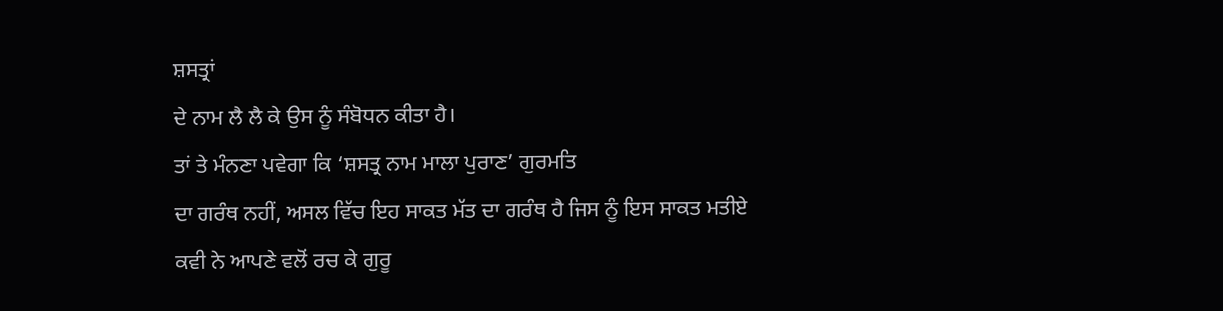ਸ਼ਸਤ੍ਰਾਂ
ਦੇ ਨਾਮ ਲੈ ਲੈ ਕੇ ਉਸ ਨੂੰ ਸੰਬੋਧਨ ਕੀਤਾ ਹੈ।
ਤਾਂ ਤੇ ਮੰਨਣਾ ਪਵੇਗਾ ਕਿ ‘ਸ਼ਸਤ੍ਰ ਨਾਮ ਮਾਲਾ ਪੁਰਾਣ’ ਗੁਰਮਤਿ
ਦਾ ਗਰੰਥ ਨਹੀਂ, ਅਸਲ ਵਿੱਚ ਇਹ ਸਾਕਤ ਮੱਤ ਦਾ ਗਰੰਥ ਹੈ ਜਿਸ ਨੂੰ ਇਸ ਸਾਕਤ ਮਤੀਏ
ਕਵੀ ਨੇ ਆਪਣੇ ਵਲੋਂ ਰਚ ਕੇ ਗੁਰੂ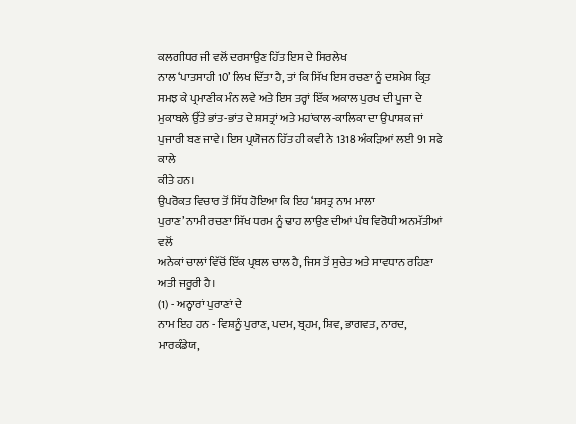ਕਲਗੀਧਰ ਜੀ ਵਲੋਂ ਦਰਸਾਉਣ ਹਿੱਤ ਇਸ ਦੇ ਸਿਰਲੇਖ
ਨਾਲ ‘ਪਾਤਸਾਹੀ 10’ ਲਿਖ ਦਿੱਤਾ ਹੈ, ਤਾਂ ਕਿ ਸਿੱਖ ਇਸ ਰਚਣਾ ਨੂੰ ਦਸ਼ਮੇਸ਼ ਕ੍ਰਿਤ
ਸਮਝ ਕੇ ਪ੍ਰਮਾਣੀਕ ਮੰਨ ਲਵੇ ਅਤੇ ਇਸ ਤਰ੍ਹਾਂ ਇੱਕ ਅਕਾਲ ਪੁਰਖ ਦੀ ਪੂਜਾ ਦੇ
ਮੁਕਾਬਲੇ ਉੱਤੇ ਭਾਂਤ-ਭਾਂਤ ਦੇ ਸ਼ਸਤ੍ਰਾਂ ਅਤੇ ਮਹਾਂਕਾਲ-ਕਾਲਿਕਾ ਦਾ ਉਪਾਸ਼ਕ ਜਾਂ
ਪੁਜਾਰੀ ਬਣ ਜਾਵੇ। ਇਸ ਪ੍ਰਯੋਜਨ ਹਿੱਤ ਹੀ ਕਵੀ ਨੇ 1318 ਅੰਕੜਿਆਂ ਲਈ 91 ਸਫੇ ਕਾਲੇ
ਕੀਤੇ ਹਨ।
ਉਪਰੋਕਤ ਵਿਚਾਰ ਤੋਂ ਸਿੱਧ ਹੋਇਆ ਕਿ ਇਹ ‘ਸ਼ਸਤ੍ਰ ਨਾਮ ਮਾਲਾ
ਪੁਰਾਣ’ ਨਾਮੀ ਰਚਣਾ ਸਿੱਖ ਧਰਮ ਨੂੰ ਢਾਹ ਲਾਉਣ ਦੀਆਂ ਪੰਥ ਵਿਰੋਧੀ ਅਨਮੱਤੀਆਂ ਵਲੋਂ
ਅਨੇਕਾਂ ਚਾਲਾਂ ਵਿੱਚੋਂ ਇੱਕ ਪ੍ਰਬਲ ਚਾਲ ਹੈ, ਜਿਸ ਤੋਂ ਸੁਚੇਤ ਅਤੇ ਸਾਵਧਾਨ ਰਹਿਣਾ
ਅਤੀ ਜਰੂਰੀ ਹੈ।
(1) - ਅਠ੍ਹਾਰਾਂ ਪੁਰਾਣਾਂ ਦੇ
ਨਾਮ ਇਹ ਹਨ - ਵਿਸ਼ਨੂੰ ਪੁਰਾਣ, ਪਦਮ, ਬ੍ਰਹਮ, ਸ਼ਿਵ, ਭਾਗਵਤ, ਨਾਰਦ,
ਮਾਰਕੰਡੇਯ,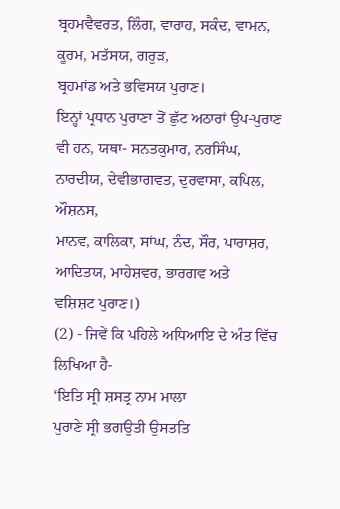ਬ੍ਰਹਮਵੈਵਰਤ, ਲਿੰਗ, ਵਾਰਾਹ, ਸਕੰਦ, ਵਾਮਨ, ਕੂਰਮ, ਮਤੱਸਯ, ਗਰੁੜ,
ਬ੍ਰਹਮਾਂਡ ਅਤੇ ਭਵਿਸਯ ਪੁਰਾਣ।
ਇਨ੍ਹਾਂ ਪ੍ਰਧਾਨ ਪੁਰਾਣਾ ਤੋਂ ਛੁੱਟ ਅਠਾਰਾਂ ਉਪ-ਪੁਰਾਣ
ਵੀ ਹਨ, ਯਥਾ- ਸਨਤਕੁਮਾਰ, ਨਰਸਿੰਘ, ਨਾਰਦੀਯ, ਦੇਵੀਭਾਗਵਤ, ਦੁਰਵਾਸਾ, ਕਪਿਲ, ਔਸ਼ਨਸ,
ਮਾਨਵ, ਕਾਲਿਕਾ, ਸਾਂਘ, ਨੰਦ, ਸੌਰ, ਪਾਰਾਸ਼ਰ, ਆਦਿਤਯ, ਮਾਹੇਸ਼ਵਰ, ਭਾਰਗਵ ਅਤੇ
ਵਸ਼ਿਸ਼ਟ ਪੁਰਾਣ।)
(2) - ਜਿਵੇਂ ਕਿ ਪਹਿਲੇ ਅਧਿਆਇ ਦੇ ਅੰਤ ਵਿੱਚ ਲਿਖਿਆ ਹੈ-
‘ਇਤਿ ਸ੍ਰੀ ਸ਼ਸਤ੍ਰ ਨਾਮ ਮਾਲਾ
ਪੁਰਾਣੇ ਸ੍ਰੀ ਭਗਉਤੀ ਉਸਤਤਿ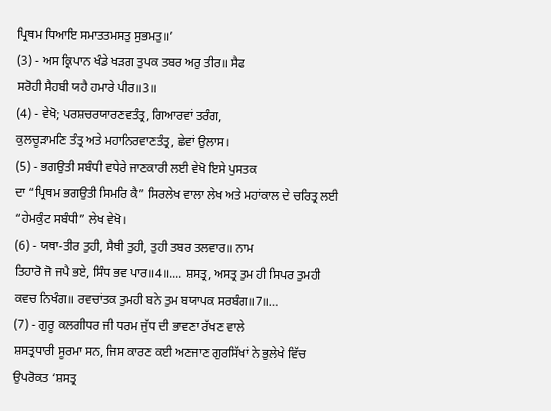ਪ੍ਰਿਥਮ ਧਿਆਇ ਸਮਾਤਤਮਸਤੁ ਸੁਭਮਤੁ॥’
(3) - ਅਸ ਕ੍ਰਿਪਾਨ ਖੰਡੇ ਖੜਗ ਤੁਪਕ ਤਬਰ ਅਰੁ ਤੀਰ॥ ਸੈਫ
ਸਰੋਹੀ ਸੈਹਬੀ ਯਹੈ ਹਮਾਰੇ ਪੀਰ॥3॥
(4) - ਵੇਖੋ; ਪਰਸ਼ਚਰਯਾਰਣਵਤੰਤ੍ਰ, ਗਿਆਰਵਾਂ ਤਰੰਗ,
ਕੁਲਚੂੜਾਮਣਿ ਤੰਤ੍ਰ ਅਤੇ ਮਹਾਨਿਰਵਾਣਤੰਤ੍ਰ, ਛੇਵਾਂ ਉਲਾਸ।
(5) - ਭਗਉਤੀ ਸਬੰਧੀ ਵਧੇਰੇ ਜਾਣਕਾਰੀ ਲਈ ਵੇਖੋ ਇਸੇ ਪੁਸਤਕ
ਦਾ “ਪ੍ਰਿਥਮ ਭਗਉਤੀ ਸਿਮਰਿ ਕੈ” ਸਿਰਲੇਖ ਵਾਲਾ ਲੇਖ ਅਤੇ ਮਹਾਂਕਾਲ ਦੇ ਚਰਿਤ੍ਰ ਲਈ
“ਹੇਮਕੁੰਟ ਸਬੰਧੀ” ਲੇਖ ਵੇਖੋ।
(6) - ਯਥਾ-ਤੀਰ ਤੁਹੀ, ਸੈਥੀ ਤੁਹੀ, ਤੁਹੀ ਤਬਰ ਤਲਵਾਰ॥ ਨਾਮ
ਤਿਹਾਰੋ ਜੋ ਜਪੈ ਭਏ, ਸਿੰਧ ਭਵ ਪਾਰ॥4॥.... ਸ਼ਸਤ੍ਰ, ਅਸਤ੍ਰ ਤੁਮ ਹੀ ਸਿਪਰ ਤੁਮਹੀ
ਕਵਚ ਨਿਖੰਗ॥ ਰਵਚਾਂਤਕ ਤੁਮਹੀ ਬਨੇ ਤੁਮ ਬਯਾਪਕ ਸਰਬੰਗ॥7॥…
(7) - ਗੁਰੂ ਕਲਗੀਧਰ ਜੀ ਧਰਮ ਜੁੱਧ ਦੀ ਭਾਵਣਾ ਰੱਖਣ ਵਾਲੇ
ਸ਼ਸਤ੍ਰਧਾਰੀ ਸੂਰਮਾ ਸਨ, ਜਿਸ ਕਾਰਣ ਕਈ ਅਣਜਾਣ ਗੁਰਸਿੱਖਾਂ ਨੇ ਭੁਲੇਖੇ ਵਿੱਚ
ਉਪਰੋਕਤ ‘ਸ਼ਸਤ੍ਰ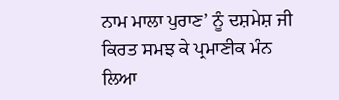ਨਾਮ ਮਾਲਾ ਪੁਰਾਣ’ ਨੂੰ ਦਸ਼ਮੇਸ਼ ਜੀ ਕਿਰਤ ਸਮਝ ਕੇ ਪ੍ਰਮਾਣੀਕ ਮੰਨ
ਲਿਆ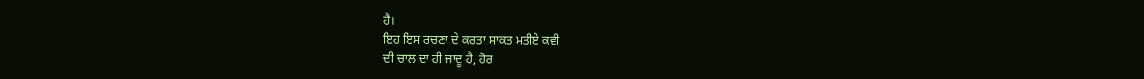ਹੈ।
ਇਹ ਇਸ ਰਚਣਾ ਦੇ ਕਰਤਾ ਸਾਕਤ ਮਤੀਏ ਕਵੀ
ਦੀ ਚਾਲ ਦਾ ਹੀ ਜਾਦੂ ਹੈ, ਹੋਰ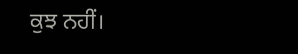ਕੁਝ ਨਹੀਂ।